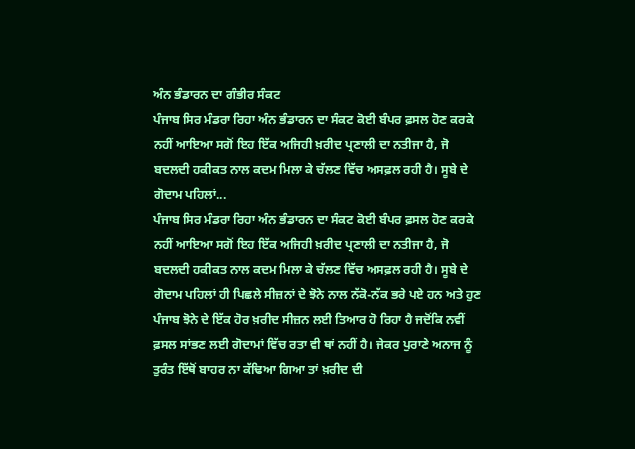ਅੰਨ ਭੰਡਾਰਨ ਦਾ ਗੰਭੀਰ ਸੰਕਟ
ਪੰਜਾਬ ਸਿਰ ਮੰਡਰਾ ਰਿਹਾ ਅੰਨ ਭੰਡਾਰਨ ਦਾ ਸੰਕਟ ਕੋਈ ਬੰਪਰ ਫ਼ਸਲ ਹੋਣ ਕਰਕੇ ਨਹੀਂ ਆਇਆ ਸਗੋਂ ਇਹ ਇੱਕ ਅਜਿਹੀ ਖ਼ਰੀਦ ਪ੍ਰਣਾਲੀ ਦਾ ਨਤੀਜਾ ਹੈ, ਜੋ ਬਦਲਦੀ ਹਕੀਕਤ ਨਾਲ ਕਦਮ ਮਿਲਾ ਕੇ ਚੱਲਣ ਵਿੱਚ ਅਸਫ਼ਲ ਰਹੀ ਹੈ। ਸੂਬੇ ਦੇ ਗੋਦਾਮ ਪਹਿਲਾਂ...
ਪੰਜਾਬ ਸਿਰ ਮੰਡਰਾ ਰਿਹਾ ਅੰਨ ਭੰਡਾਰਨ ਦਾ ਸੰਕਟ ਕੋਈ ਬੰਪਰ ਫ਼ਸਲ ਹੋਣ ਕਰਕੇ ਨਹੀਂ ਆਇਆ ਸਗੋਂ ਇਹ ਇੱਕ ਅਜਿਹੀ ਖ਼ਰੀਦ ਪ੍ਰਣਾਲੀ ਦਾ ਨਤੀਜਾ ਹੈ, ਜੋ ਬਦਲਦੀ ਹਕੀਕਤ ਨਾਲ ਕਦਮ ਮਿਲਾ ਕੇ ਚੱਲਣ ਵਿੱਚ ਅਸਫ਼ਲ ਰਹੀ ਹੈ। ਸੂਬੇ ਦੇ ਗੋਦਾਮ ਪਹਿਲਾਂ ਹੀ ਪਿਛਲੇ ਸੀਜ਼ਨਾਂ ਦੇ ਝੋਨੇ ਨਾਲ ਨੱਕੋ-ਨੱਕ ਭਰੇ ਪਏ ਹਨ ਅਤੇ ਹੁਣ ਪੰਜਾਬ ਝੋਨੇ ਦੇ ਇੱਕ ਹੋਰ ਖ਼ਰੀਦ ਸੀਜ਼ਨ ਲਈ ਤਿਆਰ ਹੋ ਰਿਹਾ ਹੈ ਜਦੋਂਕਿ ਨਵੀਂ ਫ਼ਸਲ ਸਾਂਭਣ ਲਈ ਗੋਦਾਮਾਂ ਵਿੱਚ ਰਤਾ ਵੀ ਥਾਂ ਨਹੀਂ ਹੈ। ਜੇਕਰ ਪੁਰਾਣੇ ਅਨਾਜ ਨੂੰ ਤੁਰੰਤ ਇੱਥੋਂ ਬਾਹਰ ਨਾ ਕੱਢਿਆ ਗਿਆ ਤਾਂ ਖ਼ਰੀਦ ਦੀ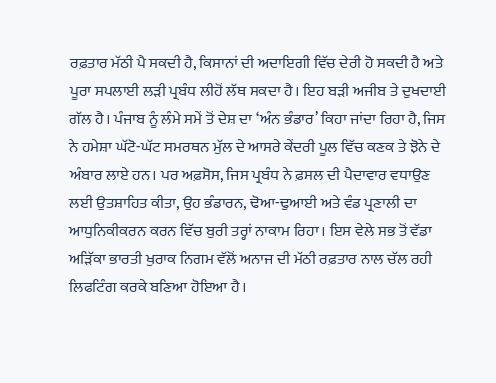ਰਫ਼ਤਾਰ ਮੱਠੀ ਪੈ ਸਕਦੀ ਹੈ, ਕਿਸਾਨਾਂ ਦੀ ਅਦਾਇਗੀ ਵਿੱਚ ਦੇਰੀ ਹੋ ਸਕਦੀ ਹੈ ਅਤੇ ਪੂਰਾ ਸਪਲਾਈ ਲੜੀ ਪ੍ਰਬੰਧ ਲੀਹੋਂ ਲੱਥ ਸਕਦਾ ਹੈ। ਇਹ ਬੜੀ ਅਜੀਬ ਤੇ ਦੁਖਦਾਈ ਗੱਲ ਹੈ। ਪੰਜਾਬ ਨੂੰ ਲੰਮੇ ਸਮੇਂ ਤੋਂ ਦੇਸ਼ ਦਾ ‘ਅੰਨ ਭੰਡਾਰ’ ਕਿਹਾ ਜਾਂਦਾ ਰਿਹਾ ਹੈ, ਜਿਸ ਨੇ ਹਮੇਸ਼ਾ ਘੱਟੋ-ਘੱਟ ਸਮਰਥਨ ਮੁੱਲ ਦੇ ਆਸਰੇ ਕੇਂਦਰੀ ਪੂਲ ਵਿੱਚ ਕਣਕ ਤੇ ਝੋਨੇ ਦੇ ਅੰਬਾਰ ਲਾਏ ਹਨ। ਪਰ ਅਫ਼ਸੋਸ, ਜਿਸ ਪ੍ਰਬੰਧ ਨੇ ਫ਼ਸਲ ਦੀ ਪੈਦਾਵਾਰ ਵਧਾਉਣ ਲਈ ਉਤਸ਼ਾਹਿਤ ਕੀਤਾ, ਉਹ ਭੰਡਾਰਨ, ਢੋਆ-ਢੁਆਈ ਅਤੇ ਵੰਡ ਪ੍ਰਣਾਲੀ ਦਾ ਆਧੁਨਿਕੀਕਰਨ ਕਰਨ ਵਿੱਚ ਬੁਰੀ ਤਰ੍ਹਾਂ ਨਾਕਾਮ ਰਿਹਾ। ਇਸ ਵੇਲੇ ਸਭ ਤੋਂ ਵੱਡਾ ਅੜਿੱਕਾ ਭਾਰਤੀ ਖੁਰਾਕ ਨਿਗਮ ਵੱਲੋਂ ਅਨਾਜ ਦੀ ਮੱਠੀ ਰਫ਼ਤਾਰ ਨਾਲ ਚੱਲ ਰਹੀ ਲਿਫਟਿੰਗ ਕਰਕੇ ਬਣਿਆ ਹੋਇਆ ਹੈ।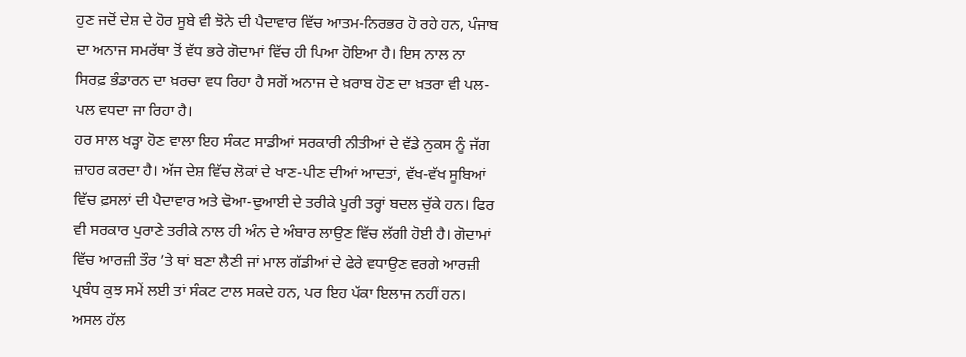ਹੁਣ ਜਦੋਂ ਦੇਸ਼ ਦੇ ਹੋਰ ਸੂਬੇ ਵੀ ਝੋਨੇ ਦੀ ਪੈਦਾਵਾਰ ਵਿੱਚ ਆਤਮ-ਨਿਰਭਰ ਹੋ ਰਹੇ ਹਨ, ਪੰਜਾਬ ਦਾ ਅਨਾਜ ਸਮਰੱਥਾ ਤੋਂ ਵੱਧ ਭਰੇ ਗੋਦਾਮਾਂ ਵਿੱਚ ਹੀ ਪਿਆ ਹੋਇਆ ਹੈ। ਇਸ ਨਾਲ ਨਾ ਸਿਰਫ਼ ਭੰਡਾਰਨ ਦਾ ਖ਼ਰਚਾ ਵਧ ਰਿਹਾ ਹੈ ਸਗੋਂ ਅਨਾਜ ਦੇ ਖ਼ਰਾਬ ਹੋਣ ਦਾ ਖ਼ਤਰਾ ਵੀ ਪਲ-ਪਲ ਵਧਦਾ ਜਾ ਰਿਹਾ ਹੈ।
ਹਰ ਸਾਲ ਖੜ੍ਹਾ ਹੋਣ ਵਾਲਾ ਇਹ ਸੰਕਟ ਸਾਡੀਆਂ ਸਰਕਾਰੀ ਨੀਤੀਆਂ ਦੇ ਵੱਡੇ ਨੁਕਸ ਨੂੰ ਜੱਗ ਜ਼ਾਹਰ ਕਰਦਾ ਹੈ। ਅੱਜ ਦੇਸ਼ ਵਿੱਚ ਲੋਕਾਂ ਦੇ ਖਾਣ-ਪੀਣ ਦੀਆਂ ਆਦਤਾਂ, ਵੱਖ-ਵੱਖ ਸੂਬਿਆਂ ਵਿੱਚ ਫ਼ਸਲਾਂ ਦੀ ਪੈਦਾਵਾਰ ਅਤੇ ਢੋਆ-ਢੁਆਈ ਦੇ ਤਰੀਕੇ ਪੂਰੀ ਤਰ੍ਹਾਂ ਬਦਲ ਚੁੱਕੇ ਹਨ। ਫਿਰ ਵੀ ਸਰਕਾਰ ਪੁਰਾਣੇ ਤਰੀਕੇ ਨਾਲ ਹੀ ਅੰਨ ਦੇ ਅੰਬਾਰ ਲਾਉਣ ਵਿੱਚ ਲੱਗੀ ਹੋਈ ਹੈ। ਗੋਦਾਮਾਂ ਵਿੱਚ ਆਰਜ਼ੀ ਤੌਰ ’ਤੇ ਥਾਂ ਬਣਾ ਲੈਣੀ ਜਾਂ ਮਾਲ ਗੱਡੀਆਂ ਦੇ ਫੇਰੇ ਵਧਾਉਣ ਵਰਗੇ ਆਰਜ਼ੀ ਪ੍ਰਬੰਧ ਕੁਝ ਸਮੇਂ ਲਈ ਤਾਂ ਸੰਕਟ ਟਾਲ ਸਕਦੇ ਹਨ, ਪਰ ਇਹ ਪੱਕਾ ਇਲਾਜ ਨਹੀਂ ਹਨ। ਅਸਲ ਹੱਲ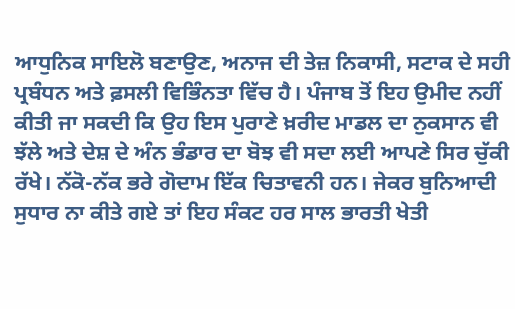ਆਧੁਨਿਕ ਸਾਇਲੋ ਬਣਾਉਣ, ਅਨਾਜ ਦੀ ਤੇਜ਼ ਨਿਕਾਸੀ, ਸਟਾਕ ਦੇ ਸਹੀ ਪ੍ਰਬੰਧਨ ਅਤੇ ਫ਼ਸਲੀ ਵਿਭਿੰਨਤਾ ਵਿੱਚ ਹੈ। ਪੰਜਾਬ ਤੋਂ ਇਹ ਉਮੀਦ ਨਹੀਂ ਕੀਤੀ ਜਾ ਸਕਦੀ ਕਿ ਉਹ ਇਸ ਪੁਰਾਣੇ ਖ਼ਰੀਦ ਮਾਡਲ ਦਾ ਨੁਕਸਾਨ ਵੀ ਝੱਲੇ ਅਤੇ ਦੇਸ਼ ਦੇ ਅੰਨ ਭੰਡਾਰ ਦਾ ਬੋਝ ਵੀ ਸਦਾ ਲਈ ਆਪਣੇ ਸਿਰ ਚੁੱਕੀ ਰੱਖੇ। ਨੱਕੋ-ਨੱਕ ਭਰੇ ਗੋਦਾਮ ਇੱਕ ਚਿਤਾਵਨੀ ਹਨ। ਜੇਕਰ ਬੁਨਿਆਦੀ ਸੁਧਾਰ ਨਾ ਕੀਤੇ ਗਏ ਤਾਂ ਇਹ ਸੰਕਟ ਹਰ ਸਾਲ ਭਾਰਤੀ ਖੇਤੀ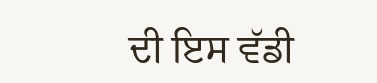ਦੀ ਇਸ ਵੱਡੀ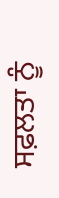ਸਫ਼ਲਤਾ ਨੂੰ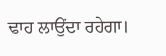ਢਾਹ ਲਾਉਂਦਾ ਰਹੇਗਾ।